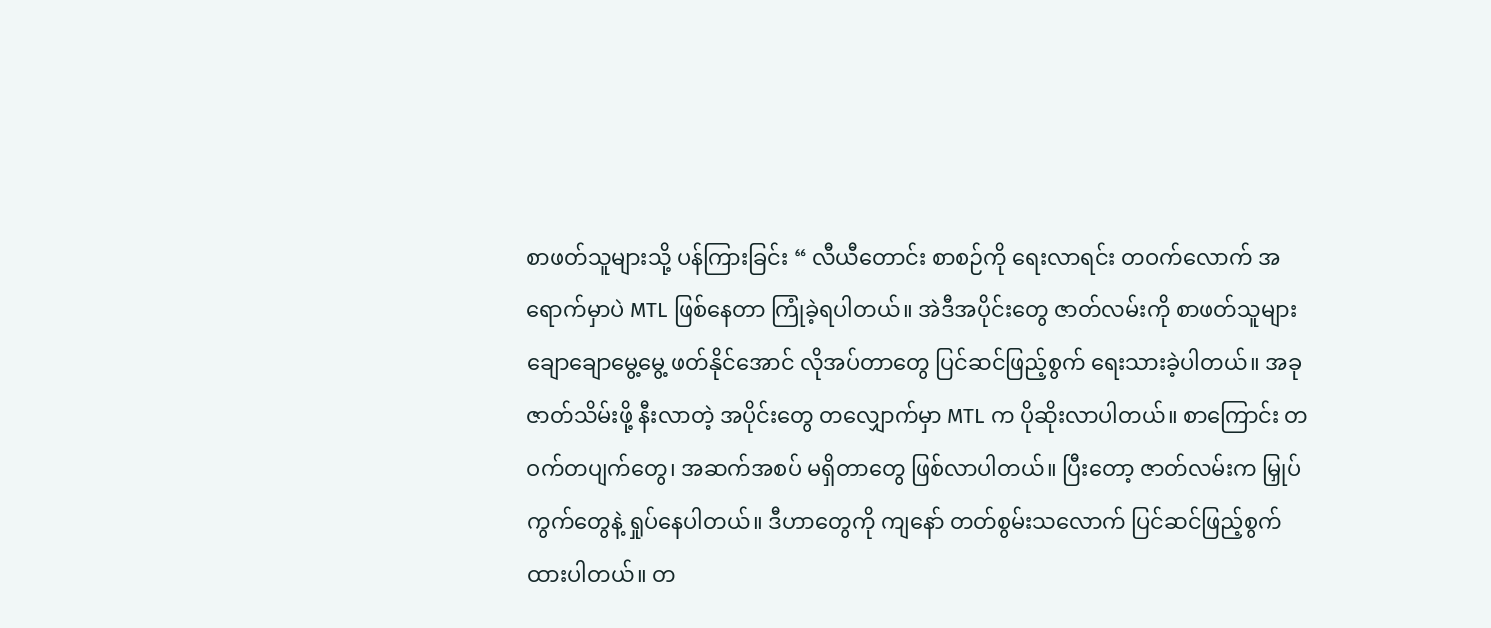စာဖတ်သူများသို့ ပန်ကြားခြင်း “ လီယီတောင်း စာစဉ်ကို ရေးလာရင်း တဝက်လောက် အရောက်မှာပဲ MTL ဖြစ်နေတာ ကြုံခဲ့ရပါတယ်။ အဲဒီအပိုင်းတွေ ဇာတ်လမ်းကို စာဖတ်သူများ ချောချောမွေ့မွေ့ ဖတ်နိုင်အောင် လိုအပ်တာတွေ ပြင်ဆင်ဖြည့်စွက် ရေးသားခဲ့ပါတယ်။ အခု ဇာတ်သိမ်းဖို့ နီးလာတဲ့ အပိုင်းတွေ တလျှောက်မှာ MTL က ပိုဆိုးလာပါတယ်။ စာကြောင်း တဝက်တပျက်တွေ၊ အဆက်အစပ် မရှိတာတွေ ဖြစ်လာပါတယ်။ ပြီးတော့ ဇာတ်လမ်းက မြှုပ်ကွက်တွေနဲ့ ရှုပ်နေပါတယ်။ ဒီဟာတွေကို ကျနော် တတ်စွမ်းသလောက် ပြင်ဆင်ဖြည့်စွက်ထားပါတယ်။ တ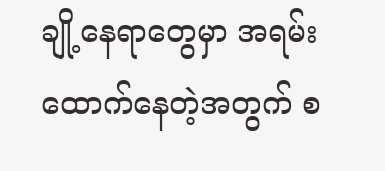ချို့နေရာတွေမှာ အရမ်းထောက်နေတဲ့အတွက် စ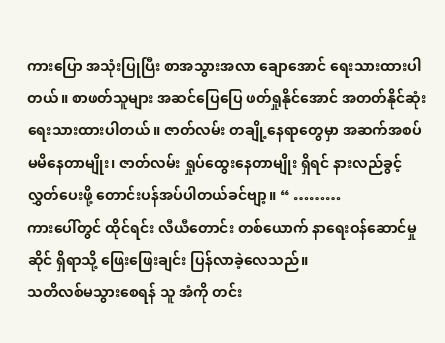ကားပြော အသုံးပြုပြီး စာအသွားအလာ ချောအောင် ရေးသားထားပါတယ်။ စာဖတ်သူများ အဆင်ပြေပြေ ဖတ်ရှုနိုင်အောင် အတတ်နိုင်ဆုံး ရေးသားထားပါတယ်။ ဇာတ်လမ်း တချို့နေရာတွေမှာ အဆက်အစပ် မမိနေတာမျိုး၊ ဇာတ်လမ်း ရှုပ်ထွေးနေတာမျိုး ရှိရင် နားလည်ခွင့်လွှတ်ပေးဖို့ တောင်းပန်အပ်ပါတယ်ခင်ဗျာ့။ “ ………
ကားပေါ်တွင် ထိုင်ရင်း လီယီတောင်း တစ်ယောက် နာရေးဝန်ဆောင်မှု ဆိုင် ရှိရာသို့ ဖြေးဖြေးချင်း ပြန်လာခဲ့လေသည်။
သတိလစ်မသွားစေရန် သူ အံကို တင်း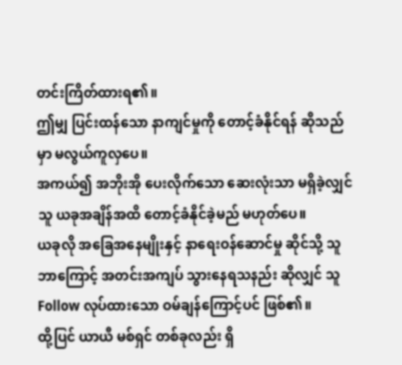တင်းကြိတ်ထားရ၏။
ဤမျှ ပြင်းထန်သော နာကျင်မှုကို တောင့်ခံနိုင်ရန် ဆိုသည်မှာ မလွယ်ကူလှပေ။
အကယ်၍ အဘိုးအို ပေးလိုက်သော ဆေးလုံးသာ မရှိခဲ့လျှင် သူ ယခုအချိန်အထိ တောင့်ခံနိုင်ခဲ့မည် မဟုတ်ပေ။
ယခုလို အခြေအနေမျိုးနှင့် နာရေးဝန်ဆောင်မှု ဆိုင်သို့ သူ ဘာကြောင့် အတင်းအကျပ် သွားနေရသနည်း ဆိုလျှင် သူ Follow လုပ်ထားသော ဝမ်ချန်ကြောင့်ပင် ဖြစ်၏။
ထို့ပြင် ယာယီ မစ်ရှင် တစ်ခုလည်း ရှိ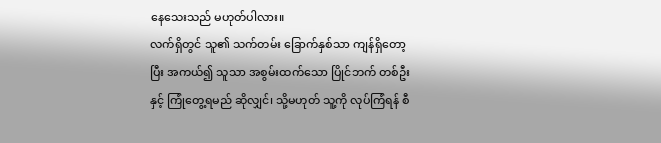နေသေးသည် မဟုတ်ပါလား။
လက်ရှိတွင် သူ၏ သက်တမ်း ခြောက်နှစ်သာ ကျန်ရှိတော့ပြီး အကယ်၍ သူသာ အစွမ်းထက်သော ပြိုင်ဘက် တစ်ဦးနှင့် ကြုံတွေ့ရမည် ဆိုလျှင်၊ သို့မဟုတ် သူ့ကို လုပ်ကြံရန် စီ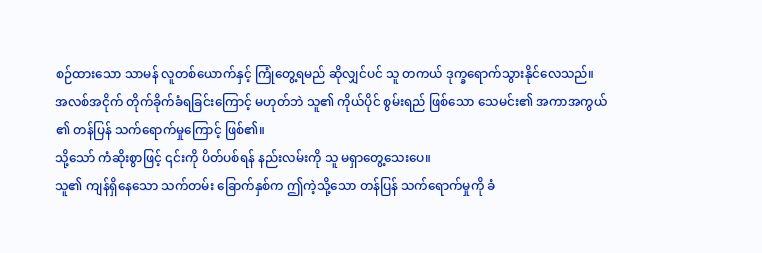စဉ်ထားသော သာမန် လူတစ်ယောက်နှင့် ကြုံတွေ့ရမည် ဆိုလျှင်ပင် သူ တကယ် ဒုက္ခရောက်သွားနိုင်လေသည်။
အလစ်အငိုက် တိုက်ခိုက်ခံရခြင်းကြောင့် မဟုတ်ဘဲ သူ၏ ကိုယ်ပိုင် စွမ်းရည် ဖြစ်သော သေမင်း၏ အကာအကွယ် ၏ တန်ပြန် သက်ရောက်မှုကြောင့် ဖြစ်၏။
သို့သော် ကံဆိုးစွာဖြင့် ၎င်းကို ပိတ်ပစ်ရန် နည်းလမ်းကို သူ မရှာတွေ့သေးပေ။
သူ၏ ကျန်ရှိနေသော သက်တမ်း ခြောက်နှစ်က ဤကဲ့သို့သော တန်ပြန် သက်ရောက်မှုကို ခံ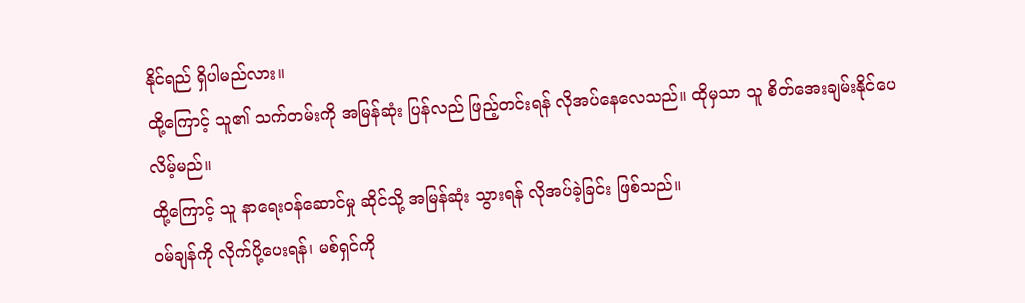နိုင်ရည် ရှိပါမည်လား။
ထို့ကြောင့် သူ၏ သက်တမ်းကို အမြန်ဆုံး ပြန်လည် ဖြည့်တင်းရန် လိုအပ်နေလေသည်။ ထိုမှသာ သူ စိတ်အေးချမ်းနိုင်ပေလိမ့်မည်။
ထို့ကြောင့် သူ နာရေးဝန်ဆောင်မှု ဆိုင်သို့ အမြန်ဆုံး သွားရန် လိုအပ်ခဲ့ခြင်း ဖြစ်သည်။
ဝမ်ချန်ကို လိုက်ပို့ပေးရန်၊ မစ်ရှင်ကို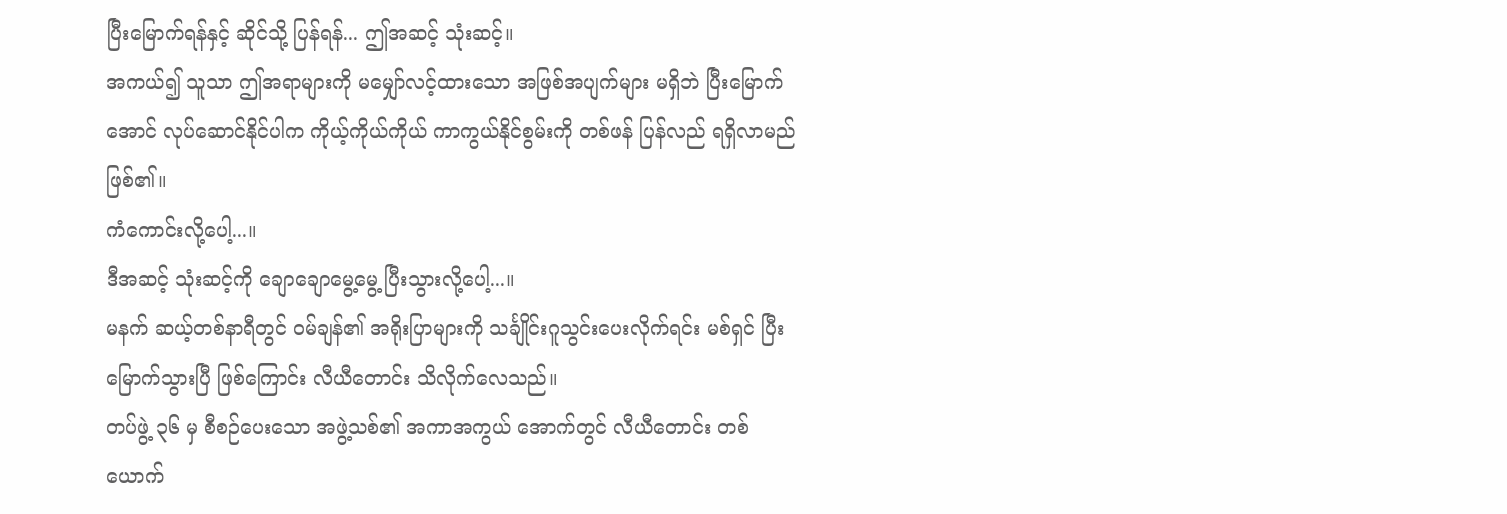ပြီးမြောက်ရန်နှင့် ဆိုင်သို့ ပြန်ရန်... ဤအဆင့် သုံးဆင့်။
အကယ်၍ သူသာ ဤအရာများကို မမျှော်လင့်ထားသော အဖြစ်အပျက်များ မရှိဘဲ ပြီးမြောက်အောင် လုပ်ဆောင်နိုင်ပါက ကိုယ့်ကိုယ်ကိုယ် ကာကွယ်နိုင်စွမ်းကို တစ်ဖန် ပြန်လည် ရရှိလာမည် ဖြစ်၏။
ကံကောင်းလို့ပေါ့...။
ဒီအဆင့် သုံးဆင့်ကို ချောချောမွေ့မွေ့ ပြီးသွားလို့ပေါ့...။
မနက် ဆယ့်တစ်နာရီတွင် ဝမ်ချန်၏ အရိုးပြာများကို သင်္ချိုင်းဂူသွင်းပေးလိုက်ရင်း မစ်ရှင် ပြီးမြောက်သွားပြီ ဖြစ်ကြောင်း လီယီတောင်း သိလိုက်လေသည်။
တပ်ဖွဲ့ ၃၆ မှ စီစဉ်ပေးသော အဖွဲ့သစ်၏ အကာအကွယ် အောက်တွင် လီယီတောင်း တစ်ယောက်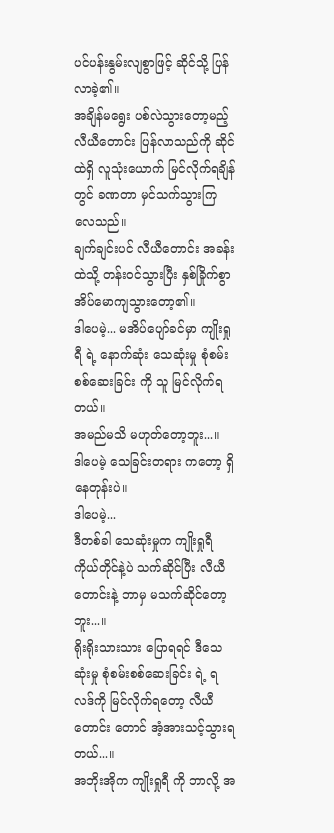ပင်ပန်းနွမ်းလျစွာဖြင့် ဆိုင်သို့ ပြန်လာခဲ့၏။
အချိန်မရွေး ပစ်လဲသွားတော့မည့် လီယီတောင်း ပြန်လာသည်ကို ဆိုင်ထဲရှိ လူသုံးယောက် မြင်လိုက်ရချိန်တွင် ခဏတာ မှင်သက်သွားကြလေသည်။
ချက်ချင်းပင် လီယီတောင်း အခန်းထဲသို့ တန်းဝင်သွားပြီး နှစ်ခြိုက်စွာ အိပ်မောကျသွားတော့၏။
ဒါပေမဲ့... မအိပ်ပျော်ခင်မှာ ကျိုးရှုရီ ရဲ့ နောက်ဆုံး သေဆုံးမှု စုံစမ်းစစ်ဆေးခြင်း ကို သူ မြင်လိုက်ရတယ်။
အမည်မသိ မဟုတ်တော့ဘူး...။
ဒါပေမဲ့ သေခြင်းတရား ကတော့ ရှိနေတုန်းပဲ။
ဒါပေမဲ့...
ဒီတစ်ခါ သေဆုံးမှုက ကျိုးရှုရီ ကိုယ်တိုင်နဲ့ပဲ သက်ဆိုင်ပြီး လီယီတောင်းနဲ့ ဘာမှ မသက်ဆိုင်တော့ဘူး...။
ရိုးရိုးသားသား ပြောရရင် ဒီသေဆုံးမှု စုံစမ်းစစ်ဆေးခြင်း ရဲ့ ရလဒ်ကို မြင်လိုက်ရတော့ လီယီတောင်း တောင် အံ့အားသင့်သွားရတယ်...။
အဘိုးအိုက ကျိုးရှုရီ ကို ဘာလို့ အ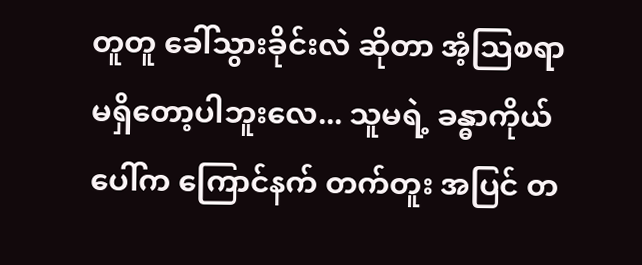တူတူ ခေါ်သွားခိုင်းလဲ ဆိုတာ အံ့သြစရာ မရှိတော့ပါဘူးလေ... သူမရဲ့ ခန္ဓာကိုယ်ပေါ်က ကြောင်နက် တက်တူး အပြင် တ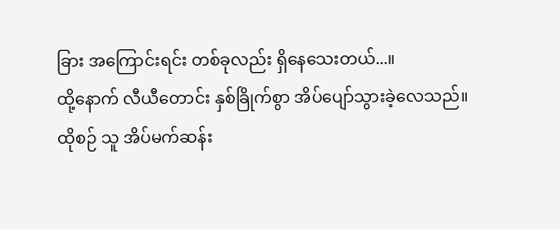ခြား အကြောင်းရင်း တစ်ခုလည်း ရှိနေသေးတယ်...။
ထို့နောက် လီယီတောင်း နှစ်ခြိုက်စွာ အိပ်ပျော်သွားခဲ့လေသည်။
ထိုစဉ် သူ အိပ်မက်ဆန်း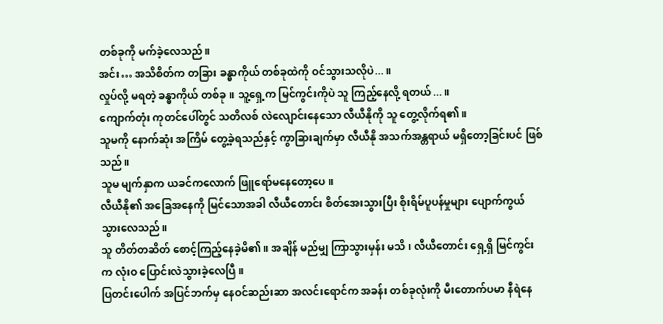တစ်ခုကို မက်ခဲ့လေသည်။
အင်း… အသိစိတ်က တခြား ခန္ဓာကိုယ် တစ်ခုထဲကို ဝင်သွားသလိုပဲ...။
လှုပ်လို့ မရတဲ့ ခန္ဓာကိုယ် တစ်ခု။ သူ့ရှေ့က မြင်ကွင်းကိုပဲ သူ ကြည့်နေလို့ ရတယ်...။
ကျောက်တုံး ကုတင်ပေါ်တွင် သတိလစ် လဲလျောင်းနေသော လီယီနိုကို သူ တွေ့လိုက်ရ၏။
သူမကို နောက်ဆုံး အကြိမ် တွေ့ခဲ့ရသည်နှင့် ကွာခြားချက်မှာ လီယီနို အသက်အန္တရာယ် မရှိတော့ခြင်းပင် ဖြစ်သည်။
သူမ မျက်နှာက ယခင်ကလောက် ဖြူရော်မနေတော့ပေ။
လီယီနို၏ အခြေအနေကို မြင်သောအခါ လီယီတောင်း စိတ်အေးသွားပြီး စိုးရိမ်ပူပန်မှုများ ပျောက်ကွယ်သွားလေသည်။
သူ တိတ်တဆိတ် စောင့်ကြည့်နေခဲ့မိ၏။ အချိန် မည်မျှ ကြာသွားမှန်း မသိ၊ လီယီတောင်း ရှေ့ရှိ မြင်ကွင်းက လုံးဝ ပြောင်းလဲသွားခဲ့လေပြီ။
ပြတင်းပေါက် အပြင်ဘက်မှ နေဝင်ဆည်းဆာ အလင်းရောင်က အခန်း တစ်ခုလုံးကို မီးတောက်ပမာ နီရဲနေ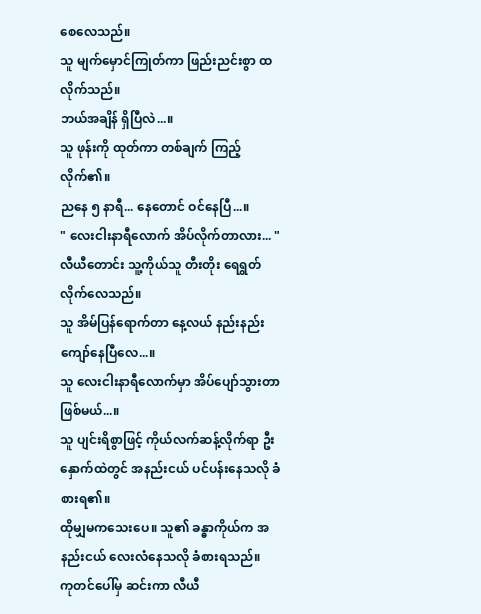စေလေသည်။
သူ မျက်မှောင်ကြုတ်ကာ ဖြည်းညင်းစွာ ထလိုက်သည်။
ဘယ်အချိန် ရှိပြီလဲ...။
သူ ဖုန်းကို ထုတ်ကာ တစ်ချက် ကြည့်လိုက်၏။
ညနေ ၅ နာရီ... နေတောင် ဝင်နေပြီ...။
" လေးငါးနာရီလောက် အိပ်လိုက်တာလား... "
လီယီတောင်း သူ့ကိုယ်သူ တီးတိုး ရေရွတ်လိုက်လေသည်။
သူ အိမ်ပြန်ရောက်တာ နေ့လယ် နည်းနည်း ကျော်နေပြီလေ...။
သူ လေးငါးနာရီလောက်မှာ အိပ်ပျော်သွားတာ ဖြစ်မယ်...။
သူ ပျင်းရိစွာဖြင့် ကိုယ်လက်ဆန့်လိုက်ရာ ဦးနှောက်ထဲတွင် အနည်းငယ် ပင်ပန်းနေသလို ခံစားရ၏။
ထိုမျှမကသေးပေ။ သူ၏ ခန္ဓာကိုယ်က အနည်းငယ် လေးလံနေသလို ခံစားရသည်။
ကုတင်ပေါ်မှ ဆင်းကာ လီယီ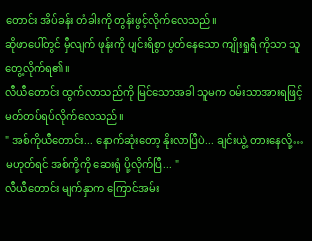တောင်း အိပ်ခန်း တံခါးကို တွန်းဖွင့်လိုက်လေသည်။
ဆိုဖာပေါ်တွင် မှီလျက် ဖုန်းကို ပျင်းရိစွာ ပွတ်နေသော ကျိုးရှုရီ ကိုသာ သူ တွေ့လိုက်ရ၏။
လီယီတောင်း ထွက်လာသည်ကို မြင်သောအခါ သူမက ဝမ်းသာအားရဖြင့် မတ်တပ်ရပ်လိုက်လေသည်။
" အစ်ကိုယီတောင်း... နောက်ဆုံးတော့ နိုးလာပြီပဲ... ချင်းယွဲ့ တားနေလို့… မဟုတ်ရင် အစ်ကို့ကို ဆေးရုံ ပို့လိုက်ပြီ... "
လီယီတောင်း မျက်နှာက ကြောင်အမ်း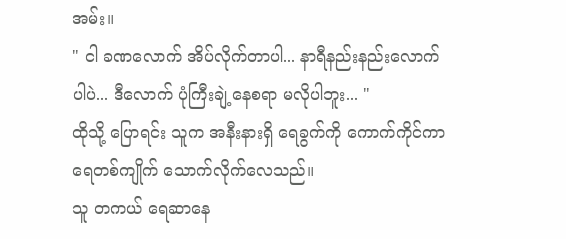အမ်း။
" ငါ ခဏလောက် အိပ်လိုက်တာပါ... နာရီနည်းနည်းလောက်ပါပဲ... ဒီလောက် ပုံကြီးချဲ့နေစရာ မလိုပါဘူး... "
ထိုသို့ ပြောရင်း သူက အနီးနားရှိ ရေခွက်ကို ကောက်ကိုင်ကာ ရေတစ်ကျိုက် သောက်လိုက်လေသည်။
သူ တကယ် ရေဆာနေ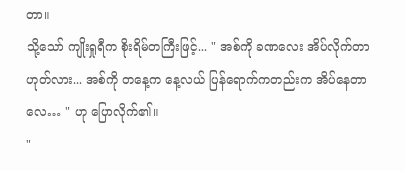တာ။
သို့သော် ကျိုးရှုရီက စိုးရိမ်တကြီးဖြင့်... " အစ်ကို ခဏလေး အိပ်လိုက်တာ ဟုတ်လား... အစ်ကို တနေ့က နေ့လယ် ပြန်ရောက်ကတည်းက အိပ်နေတာလေ… " ဟု ပြောလိုက်၏။
"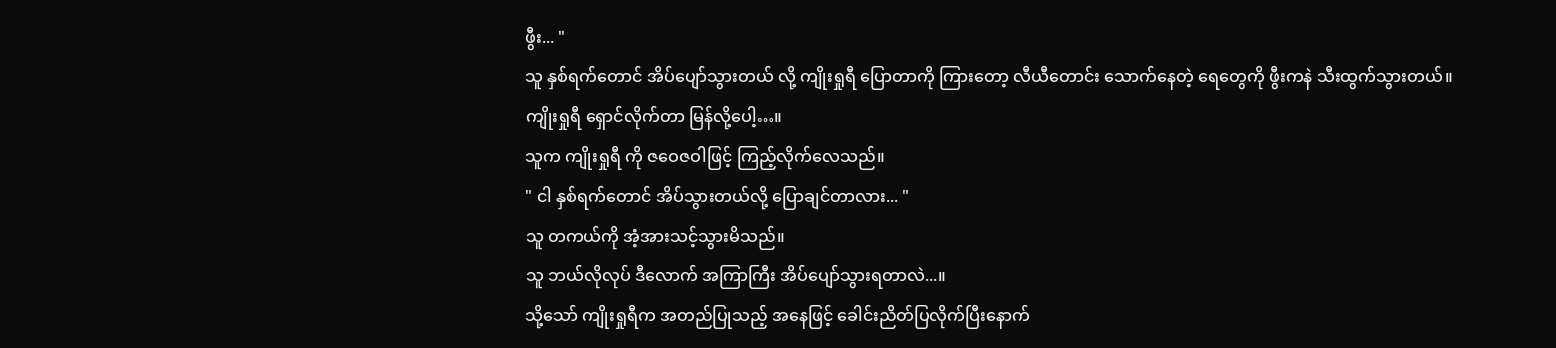ဖွီး... "
သူ နှစ်ရက်တောင် အိပ်ပျော်သွားတယ် လို့ ကျိုးရှုရီ ပြောတာကို ကြားတော့ လီယီတောင်း သောက်နေတဲ့ ရေတွေကို ဖွီးကနဲ သီးထွက်သွားတယ်။
ကျိုးရှုရီ ရှောင်လိုက်တာ မြန်လို့ပေါ့…။
သူက ကျိုးရှုရီ ကို ဇဝေဇဝါဖြင့် ကြည့်လိုက်လေသည်။
" ငါ နှစ်ရက်တောင် အိပ်သွားတယ်လို့ ပြောချင်တာလား... "
သူ တကယ်ကို အံ့အားသင့်သွားမိသည်။
သူ ဘယ်လိုလုပ် ဒီလောက် အကြာကြီး အိပ်ပျော်သွားရတာလဲ...။
သို့သော် ကျိုးရှုရီက အတည်ပြုသည့် အနေဖြင့် ခေါင်းညိတ်ပြလိုက်ပြီးနောက်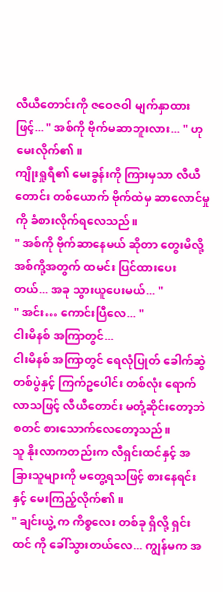လီယီတောင်းကို ဇဝေဇဝါ မျက်နှာထားဖြင့်... " အစ်ကို ဗိုက်မဆာဘူးလား... " ဟု မေးလိုက်၏။
ကျိုးရှုရီ၏ မေးခွန်းကို ကြားမှသာ လီယီတောင်း တစ်ယောက် ဗိုက်ထဲမှ ဆာလောင်မှုကို ခံစားလိုက်ရလေသည်။
" အစ်ကို ဗိုက်ဆာနေမယ် ဆိုတာ တွေးမိလို့ အစ်ကို့အတွက် ထမင်း ပြင်ထားပေးတယ်... အခု သွားယူပေးမယ်... "
" အင်း… ကောင်းပြီလေ... "
ငါးမိနစ် အကြာတွင်...
ငါးမိနစ် အကြာတွင် ရေလုံပြုတ် ခေါက်ဆွဲ တစ်ပွဲနှင့် ကြက်ဥပေါင်း တစ်လုံး ရောက်လာသဖြင့် လီယီတောင်း မတုံ့ဆိုင်းတော့ဘဲ စတင် စားသောက်လေတော့သည်။
သူ နိုးလာကတည်းက လီရှင်းထင်နှင့် အခြားသူများကို မတွေ့ရသဖြင့် စားနေရင်းနှင့် မေးကြည့်လိုက်၏။
" ချင်းယွဲ့ က ကိစ္စလေး တစ်ခု ရှိလို့ ရှင်းထင် ကို ခေါ်သွားတယ်လေ... ကျွန်မက အ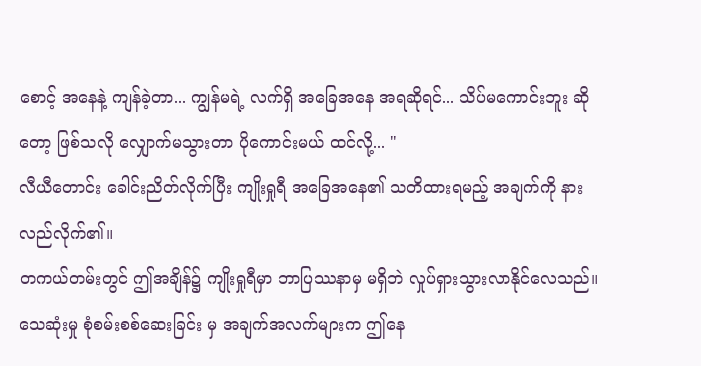စောင့် အနေနဲ့ ကျန်ခဲ့တာ... ကျွန်မရဲ့ လက်ရှိ အခြေအနေ အရဆိုရင်... သိပ်မကောင်းဘူး ဆိုတော့ ဖြစ်သလို လျှောက်မသွားတာ ပိုကောင်းမယ် ထင်လို့... "
လီယီတောင်း ခေါင်းညိတ်လိုက်ပြီး ကျိုးရှုရီ အခြေအနေ၏ သတိထားရမည့် အချက်ကို နားလည်လိုက်၏။
တကယ်တမ်းတွင် ဤအချိန်၌ ကျိုးရှုရီမှာ ဘာပြဿနာမှ မရှိဘဲ လှုပ်ရှားသွားလာနိုင်လေသည်။
သေဆုံးမှု စုံစမ်းစစ်ဆေးခြင်း မှ အချက်အလက်များက ဤနေ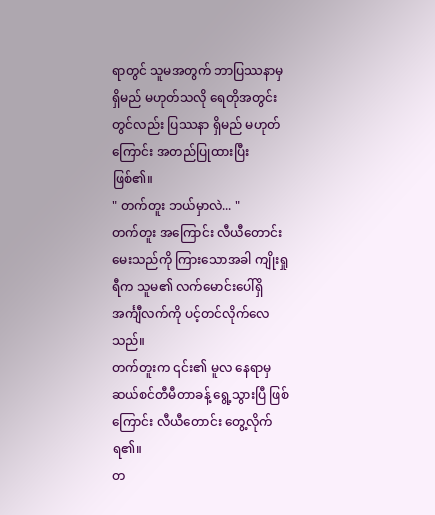ရာတွင် သူမအတွက် ဘာပြဿနာမှ ရှိမည် မဟုတ်သလို ရေတိုအတွင်းတွင်လည်း ပြဿနာ ရှိမည် မဟုတ်ကြောင်း အတည်ပြုထားပြီး ဖြစ်၏။
" တက်တူး ဘယ်မှာလဲ... "
တက်တူး အကြောင်း လီယီတောင်း မေးသည်ကို ကြားသောအခါ ကျိုးရှုရီက သူမ၏ လက်မောင်းပေါ်ရှိ အင်္ကျီလက်ကို ပင့်တင်လိုက်လေသည်။
တက်တူးက ၎င်း၏ မူလ နေရာမှ ဆယ်စင်တီမီတာခန့် ရွေ့သွားပြီ ဖြစ်ကြောင်း လီယီတောင်း တွေ့လိုက်ရ၏။
တ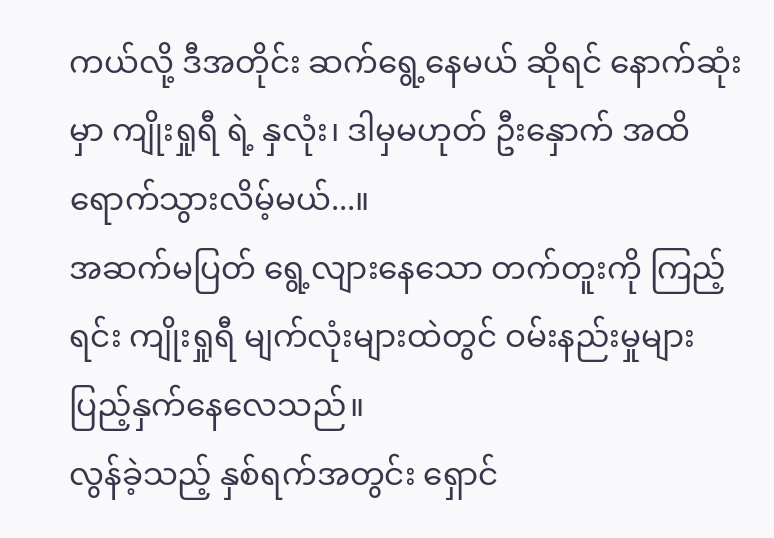ကယ်လို့ ဒီအတိုင်း ဆက်ရွေ့နေမယ် ဆိုရင် နောက်ဆုံးမှာ ကျိုးရှုရီ ရဲ့ နှလုံး၊ ဒါမှမဟုတ် ဦးနှောက် အထိ ရောက်သွားလိမ့်မယ်...။
အဆက်မပြတ် ရွေ့လျားနေသော တက်တူးကို ကြည့်ရင်း ကျိုးရှုရီ မျက်လုံးများထဲတွင် ဝမ်းနည်းမှုများ ပြည့်နှက်နေလေသည်။
လွန်ခဲ့သည့် နှစ်ရက်အတွင်း ရှောင်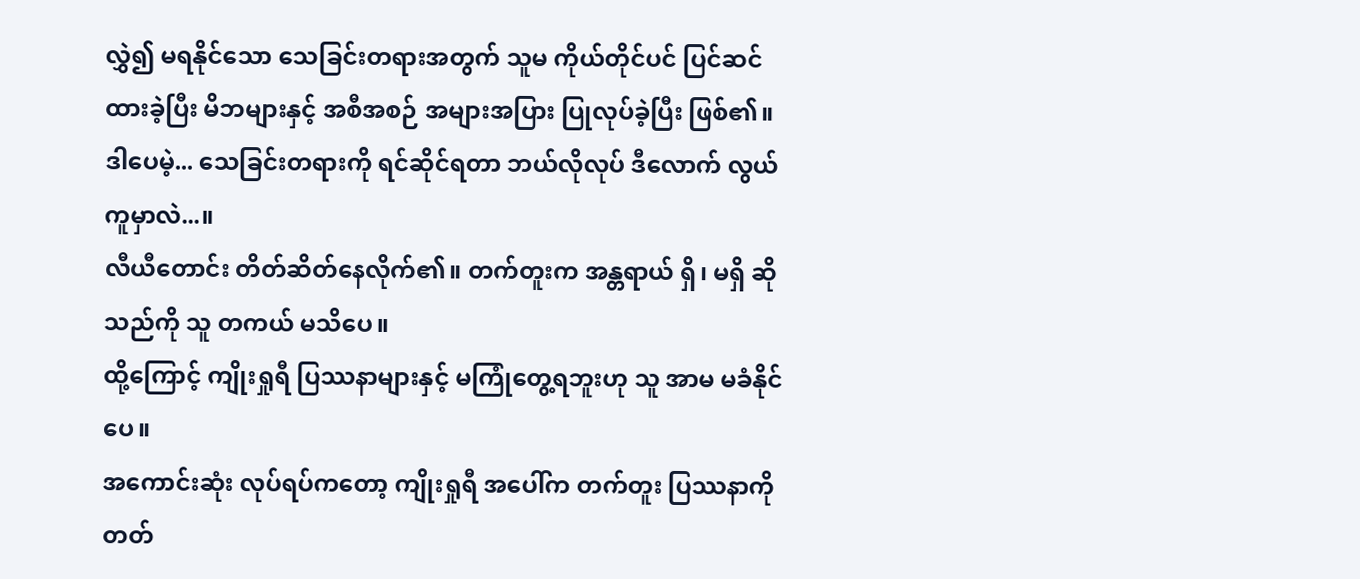လွှဲ၍ မရနိုင်သော သေခြင်းတရားအတွက် သူမ ကိုယ်တိုင်ပင် ပြင်ဆင်ထားခဲ့ပြီး မိဘများနှင့် အစီအစဉ် အများအပြား ပြုလုပ်ခဲ့ပြီး ဖြစ်၏။
ဒါပေမဲ့... သေခြင်းတရားကို ရင်ဆိုင်ရတာ ဘယ်လိုလုပ် ဒီလောက် လွယ်ကူမှာလဲ...။
လီယီတောင်း တိတ်ဆိတ်နေလိုက်၏။ တက်တူးက အန္တရာယ် ရှိ၊ မရှိ ဆိုသည်ကို သူ တကယ် မသိပေ။
ထို့ကြောင့် ကျိုးရှုရီ ပြဿနာများနှင့် မကြုံတွေ့ရဘူးဟု သူ အာမ မခံနိုင်ပေ။
အကောင်းဆုံး လုပ်ရပ်ကတော့ ကျိုးရှုရီ အပေါ်က တက်တူး ပြဿနာကို တတ်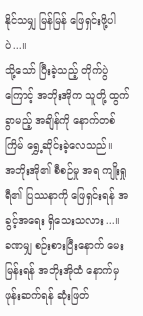နိုင်သမျှ မြန်မြန် ဖြေရှင်းဖို့ပါပဲ...။
သို့သော် ပြီးခဲ့သည့် တိုက်ပွဲကြောင့် အဘိုးအိုက သူတို့ ထွက်ခွာမည့် အချိန်ကို နောက်တစ်ကြိမ် ရွှေ့ဆိုင်းခဲ့လေသည်။
အဘိုးအို၏ စီစဉ်မှု အရ ကျိုးရှုရီ၏ ပြဿနာကို ဖြေရှင်းရန် အခွင့်အရေး ရှိသေးသလား...။
ခဏမျှ စဉ်းစားပြီးနောက် မေးမြန်းရန် အဘိုးအိုထံ နောက်မှ ဖုန်းဆက်ရန် ဆုံးဖြတ်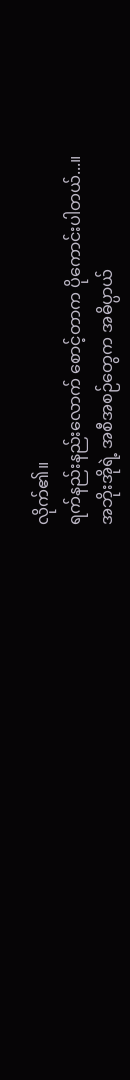လိုက်၏။
ရက်နည်းနည်းလောက် စောင့်တာက ပိုကောင်းပါတယ်...။
အဘိုးအိုရဲ့ အစီအစဉ်တွေက အဓိပ္ပာယ်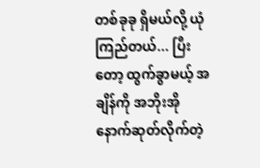တစ်ခုခု ရှိမယ်လို့ ယုံကြည်တယ်... ပြီးတော့ ထွက်ခွာမယ့် အချိန်ကို အဘိုးအို နောက်ဆုတ်လိုက်တဲ့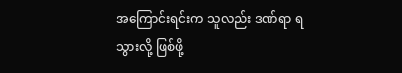အကြောင်းရင်းက သူလည်း ဒဏ်ရာ ရသွားလို့ ဖြစ်ဖို့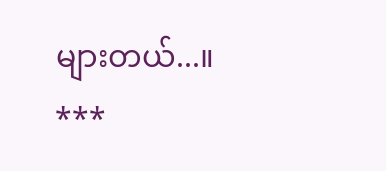များတယ်...။
***